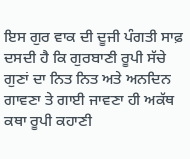ਇਸ ਗੁਰ ਵਾਕ ਦੀ ਦੂਜੀ ਪੰਗਤੀ ਸਾਫ਼ ਦਸਦੀ ਹੈ ਕਿ ਗੁਰਬਾਣੀ ਰੂਪੀ ਸੱਚੇ ਗੁਣਾਂ ਦਾ ਨਿਤ ਨਿਤ ਅਤੇ ਅਨਦਿਨ ਗਾਵਣਾ ਤੇ ਗਾਈ ਜਾਵਣਾ ਹੀ ਅਕੱਥ ਕਥਾ ਰੂਪੀ ਕਹਾਣੀ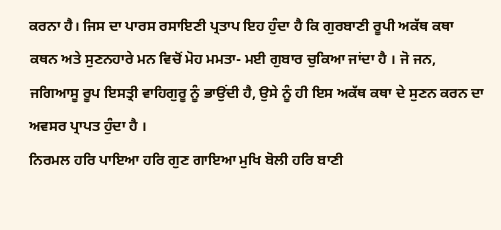ਕਰਨਾ ਹੈ। ਜਿਸ ਦਾ ਪਾਰਸ ਰਸਾਇਣੀ ਪ੍ਰਤਾਪ ਇਹ ਹੁੰਦਾ ਹੈ ਕਿ ਗੁਰਬਾਣੀ ਰੂਪੀ ਅਕੱਥ ਕਥਾ ਕਥਨ ਅਤੇ ਸੁਣਨਹਾਰੇ ਮਨ ਵਿਚੋਂ ਮੋਹ ਮਮਤਾ- ਮਈ ਗੁਬਾਰ ਚੁਕਿਆ ਜਾਂਦਾ ਹੈ । ਜੋ ਜਨ, ਜਗਿਆਸੂ ਰੂਪ ਇਸਤ੍ਰੀ ਵਾਹਿਗੁਰੂ ਨੂੰ ਭਾਉਂਦੀ ਹੈ, ਉਸੇ ਨੂੰ ਹੀ ਇਸ ਅਕੱਥ ਕਥਾ ਦੇ ਸੁਣਨ ਕਰਨ ਦਾ ਅਵਸਰ ਪ੍ਰਾਪਤ ਹੁੰਦਾ ਹੈ ।
ਨਿਰਮਲ ਹਰਿ ਪਾਇਆ ਹਰਿ ਗੁਣ ਗਾਇਆ ਮੁਖਿ ਬੋਲੀ ਹਰਿ ਬਾਣੀ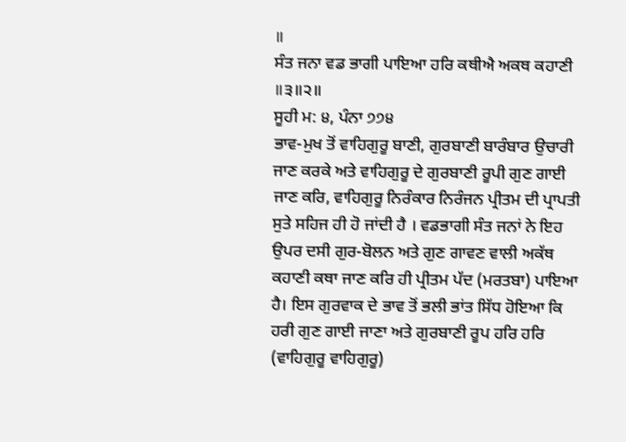॥
ਸੰਤ ਜਨਾ ਵਡ ਭਾਗੀ ਪਾਇਆ ਹਰਿ ਕਥੀਐ ਅਕਥ ਕਹਾਣੀ ॥੩॥੨॥
ਸੂਹੀ ਮ: ੪, ਪੰਨਾ ੭੭੪
ਭਾਵ-ਮੁਖ ਤੋਂ ਵਾਹਿਗੁਰੂ ਬਾਣੀ, ਗੁਰਬਾਣੀ ਬਾਰੰਬਾਰ ਉਚਾਰੀ ਜਾਣ ਕਰਕੇ ਅਤੇ ਵਾਹਿਗੁਰੂ ਦੇ ਗੁਰਬਾਣੀ ਰੂਪੀ ਗੁਣ ਗਾਈ ਜਾਣ ਕਰਿ, ਵਾਹਿਗੁਰੂ ਨਿਰੰਕਾਰ ਨਿਰੰਜਨ ਪ੍ਰੀਤਮ ਦੀ ਪ੍ਰਾਪਤੀ ਸੁਤੇ ਸਹਿਜ ਹੀ ਹੋ ਜਾਂਦੀ ਹੈ । ਵਡਭਾਗੀ ਸੰਤ ਜਨਾਂ ਨੇ ਇਹ ਉਪਰ ਦਸੀ ਗੁਰ-ਬੋਲਨ ਅਤੇ ਗੁਣ ਗਾਵਣ ਵਾਲੀ ਅਕੱਥ ਕਹਾਣੀ ਕਥਾ ਜਾਣ ਕਰਿ ਹੀ ਪ੍ਰੀਤਮ ਪੱਦ (ਮਰਤਬਾ) ਪਾਇਆ ਹੈ। ਇਸ ਗੁਰਵਾਕ ਦੇ ਭਾਵ ਤੋਂ ਭਲੀ ਭਾਂਤ ਸਿੱਧ ਹੋਇਆ ਕਿ ਹਰੀ ਗੁਣ ਗਾਈ ਜਾਣਾ ਅਤੇ ਗੁਰਬਾਣੀ ਰੂਪ ਹਰਿ ਹਰਿ (ਵਾਹਿਗੁਰੂ ਵਾਹਿਗੁਰੂ)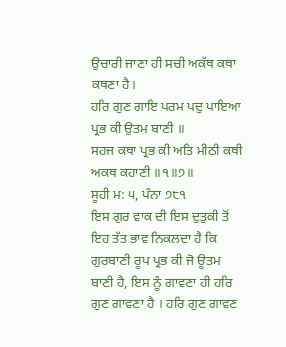ਉਚਾਰੀ ਜਾਣਾ ਹੀ ਸਚੀ ਅਕੱਥ ਕਥਾ ਕਥਣਾ ਹੈ।
ਹਰਿ ਗੁਣ ਗਾਇ ਪਰਮ ਪਦੁ ਪਾਇਆ ਪ੍ਰਭ ਕੀ ਉਤਮ ਬਾਣੀ ॥
ਸਹਜ ਕਥਾ ਪ੍ਰਭ ਕੀ ਅਤਿ ਮੀਠੀ ਕਥੀ ਅਕਥ ਕਹਾਣੀ ॥੧॥੭॥
ਸੂਹੀ ਮ: ੫, ਪੰਨਾ ੭੮੧
ਇਸ ਗੁਰ ਵਾਕ ਦੀ ਇਸ ਦੁਤੁਕੀ ਤੋਂ ਇਹ ਤੱਤ ਭਾਵ ਨਿਕਲਦਾ ਹੈ ਕਿ ਗੁਰਬਾਣੀ ਰੂਪ ਪ੍ਰਭ ਕੀ ਜੋ ਊਤਮ ਬਾਣੀ ਹੈ, ਇਸ ਨੂੰ ਗਾਵਣਾ ਹੀ ਹਰਿ ਗੁਣ ਗਾਵਣਾ ਹੈ । ਹਰਿ ਗੁਣ ਗਾਵਣ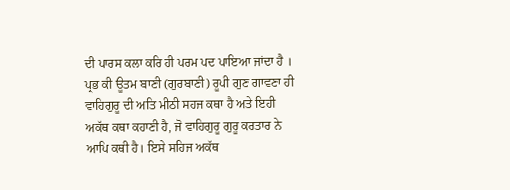ਦੀ ਪਾਰਸ ਕਲਾ ਕਰਿ ਹੀ ਪਰਮ ਪਦ ਪਾਇਆ ਜਾਂਦਾ ਹੈ । ਪ੍ਰਭ ਕੀ ਊਤਮ ਬਾਣੀ (ਗੁਰਬਾਣੀ) ਰੂਪੀ ਗੁਣ ਗਾਵਣਾ ਹੀ ਵਾਹਿਗੁਰੂ ਦੀ ਅਤਿ ਮੀਠੀ ਸਹਜ ਕਥਾ ਹੈ ਅਤੇ ਇਹੀ ਅਕੱਥ ਕਥਾ ਕਹਾਣੀ ਹੈ, ਜੋ ਵਾਹਿਗੁਰੂ ਗੁਰੂ ਕਰਤਾਰ ਨੇ ਆਪਿ ਕਥੀ ਹੈ। ਇਸੇ ਸਹਿਜ ਅਕੱਥ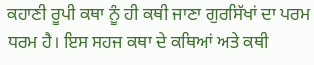ਕਹਾਣੀ ਰੂਪੀ ਕਥਾ ਨੂੰ ਹੀ ਕਥੀ ਜਾਣਾ ਗੁਰਸਿੱਖਾਂ ਦਾ ਪਰਮ ਧਰਮ ਹੈ। ਇਸ ਸਹਜ ਕਥਾ ਦੇ ਕਥਿਆਂ ਅਤੇ ਕਥੀ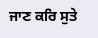ਜਾਣ ਕਰਿ ਸੁਤੇ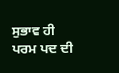ਸੁਭਾਵ ਹੀ ਪਰਮ ਪਦ ਦੀ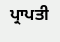ਪ੍ਰਾਪਤੀ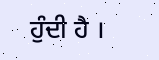ਹੁੰਦੀ ਹੈ ।